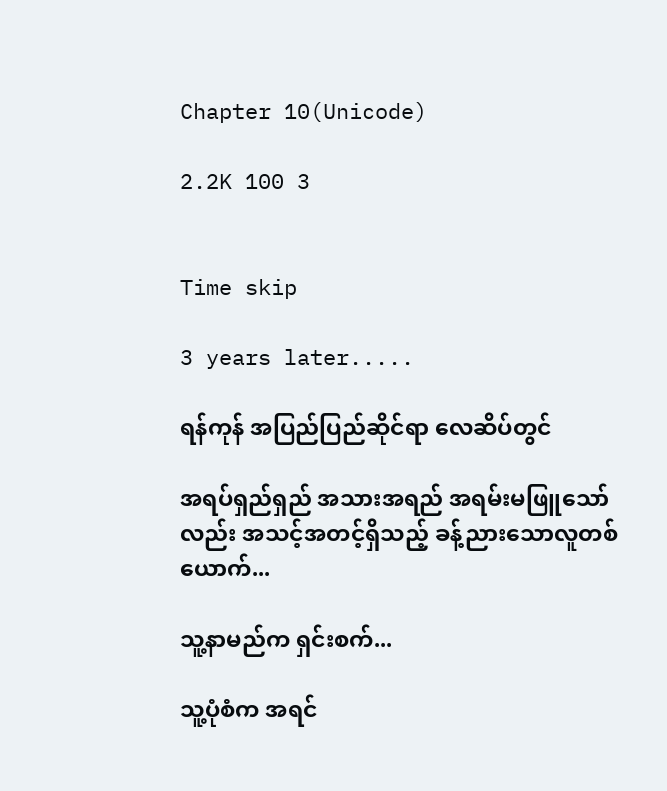Chapter 10(Unicode)

2.2K 100 3


Time skip

3 years later.....

ရန်ကုန် အပြည်ပြည်ဆိုင်ရာ လေဆိပ်တွင်

အရပ်ရှည်ရှည် အသားအရည် အရမ်းမဖြူသော်လည်း အသင့်အတင့်ရှိသည့် ခန့်ညားသောလူတစ်ယောက်...

သူ့နာမည်က ရှင်းစက်...

သူ့ပုံစံက အရင်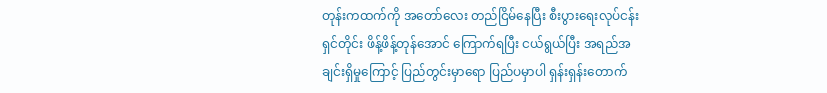တုန်းကထက်ကို အတော်လေး တည်ငြိမ်နေပြီး စီးပွားရေးလုပ်ငန်းရှင်တိုင်း ဖိန့်ဖိန့်တုန်အောင် ကြောက်ရပြီး ငယ်ရွယ်ပြီး အရည်အချင်းရှိမှုကြောင့် ပြည်တွင်းမှာရော ပြည်ပမှာပါ ရှန်းရှန်းတောက်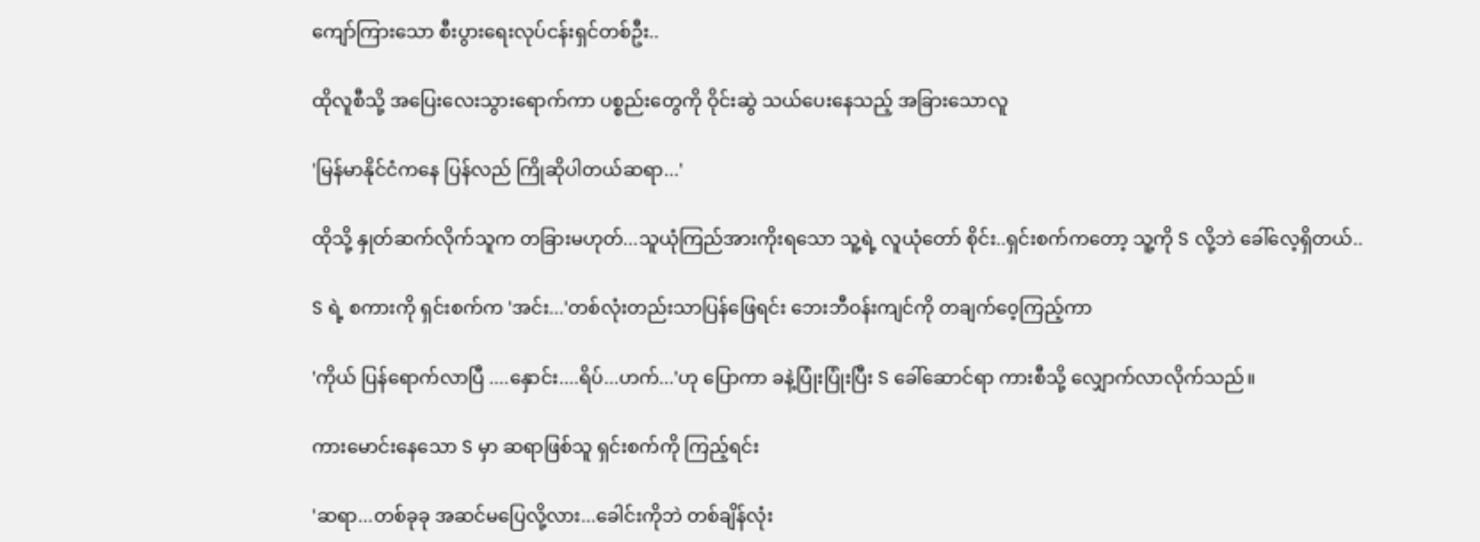ကျော်ကြားသော စီးပွားရေးလုပ်ငန်းရှင်တစ်ဦး..

ထိုလူစီသို့ အပြေးလေးသွားရောက်ကာ ပစ္စည်းတွေကို ဝိုင်းဆွဲ သယ်ပေးနေသည့် အခြားသောလူ

'မြန်မာနိုင်ငံကနေ ပြန်လည် ကြိုဆိုပါတယ်ဆရာ...'

ထိုသို့ နှုတ်ဆက်လိုက်သူက တခြားမဟုတ်...သူယုံကြည်အားကိုးရသော သူ့ရဲ့ လူယုံတော် စိုင်း..ရှင်းစက်ကတော့ သူ့ကို S လို့ဘဲ ခေါ်လေ့ရှိတယ်..

S ရဲ့ စကားကို ရှင်းစက်က 'အင်း...'တစ်လုံးတည်းသာပြန်ဖြေရင်း ဘေးဘီဝန်းကျင်ကို တချက်ဝေ့ကြည့်ကာ

'ကိုယ် ပြန်ရောက်လာပြီ ....နှောင်း....ရိပ်...ဟက်...'ဟု ပြောကာ ခနဲ့ပြုံးပြုံးပြီး S ခေါ်ဆောင်ရာ ကားစီသို့ လျှောက်လာလိုက်သည်။

ကားမောင်းနေသော S မှာ ဆရာဖြစ်သူ ရှင်းစက်ကို ကြည့်ရင်း

'ဆရာ...တစ်ခုခု အဆင်မပြေလို့လား...ခေါင်းကိုဘဲ တစ်ချိန်လုံး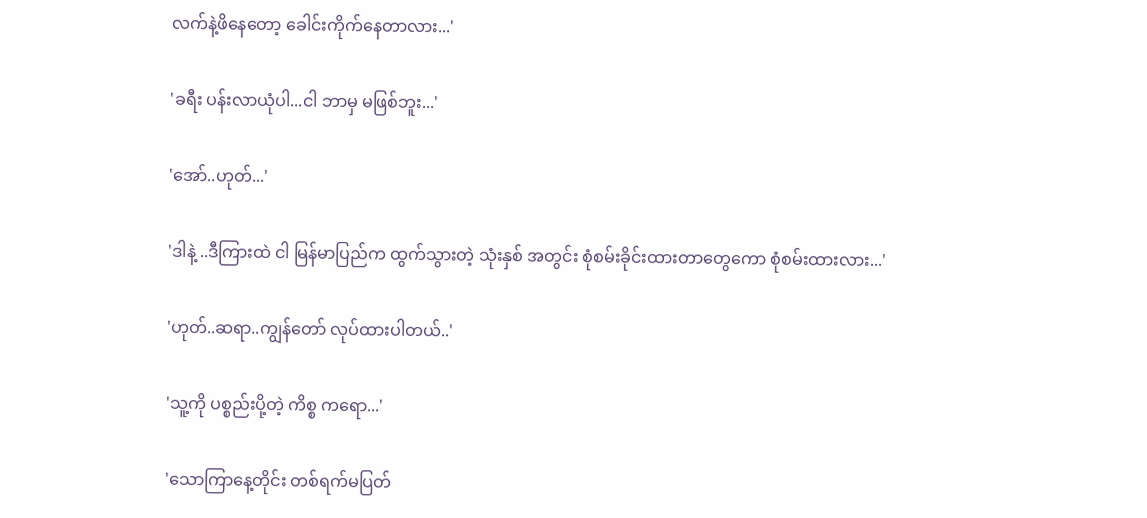လက်နဲ့ဖိနေတော့ ခေါင်းကိုက်နေတာလား...'

'ခရီး ပန်းလာယုံပါ...ငါ ဘာမှ မဖြစ်ဘူး...'

'အော်..ဟုတ်...'

'ဒါနဲ့ ..ဒီကြားထဲ ငါ မြန်မာပြည်က ထွက်သွားတဲ့ သုံးနှစ် အတွင်း စုံစမ်းခိုင်းထားတာတွေကော စုံစမ်းထားလား...'

'ဟုတ်..ဆရာ..ကျွန်တော် လုပ်ထားပါတယ်..'

'သူ့ကို ပစ္စည်းပို့တဲ့ ကိစ္စ ကရော...'

'သောကြာနေ့တိုင်း တစ်ရက်မပြတ်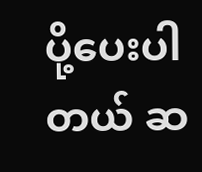ပို့ပေးပါတယ် ဆ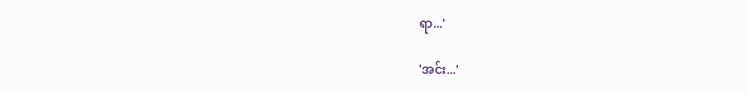ရာ...'

'အင်း...'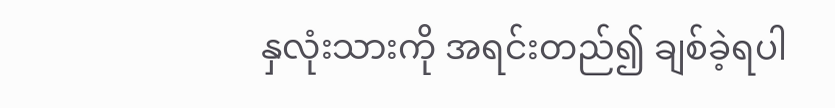နှလုံးသားကို အရင်းတည်၍ ချစ်ခဲ့ရပါ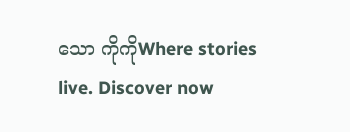သော ကိုကိုWhere stories live. Discover now